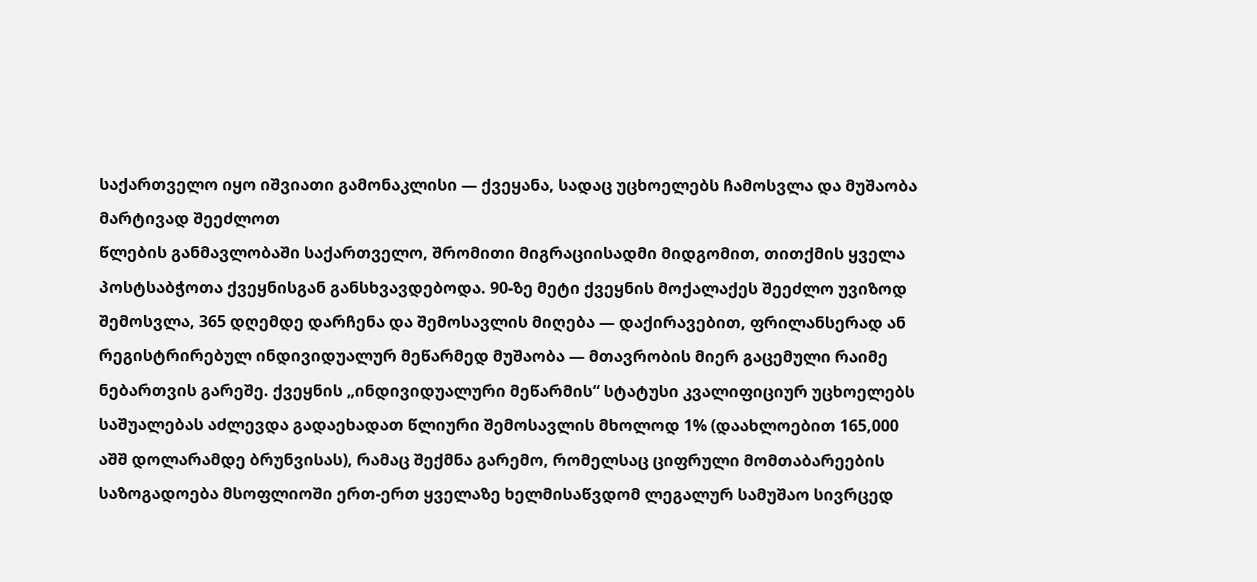საქართველო იყო იშვიათი გამონაკლისი — ქვეყანა, სადაც უცხოელებს ჩამოსვლა და მუშაობა მარტივად შეეძლოთ
წლების განმავლობაში საქართველო, შრომითი მიგრაციისადმი მიდგომით, თითქმის ყველა პოსტსაბჭოთა ქვეყნისგან განსხვავდებოდა. 90-ზე მეტი ქვეყნის მოქალაქეს შეეძლო უვიზოდ შემოსვლა, 365 დღემდე დარჩენა და შემოსავლის მიღება — დაქირავებით, ფრილანსერად ან რეგისტრირებულ ინდივიდუალურ მეწარმედ მუშაობა — მთავრობის მიერ გაცემული რაიმე ნებართვის გარეშე. ქვეყნის „ინდივიდუალური მეწარმის“ სტატუსი კვალიფიციურ უცხოელებს საშუალებას აძლევდა გადაეხადათ წლიური შემოსავლის მხოლოდ 1% (დაახლოებით 165,000 აშშ დოლარამდე ბრუნვისას), რამაც შექმნა გარემო, რომელსაც ციფრული მომთაბარეების საზოგადოება მსოფლიოში ერთ-ერთ ყველაზე ხელმისაწვდომ ლეგალურ სამუშაო სივრცედ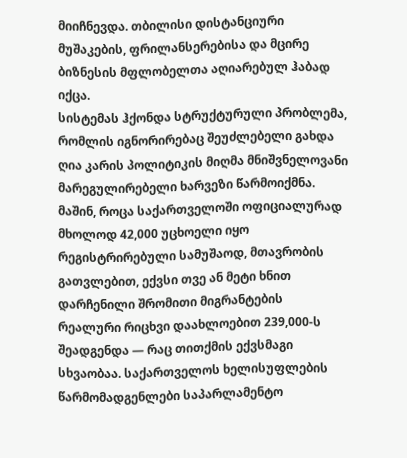მიიჩნევდა. თბილისი დისტანციური მუშაკების, ფრილანსერებისა და მცირე ბიზნესის მფლობელთა აღიარებულ ჰაბად იქცა.
სისტემას ჰქონდა სტრუქტურული პრობლემა, რომლის იგნორირებაც შეუძლებელი გახდა
ღია კარის პოლიტიკის მიღმა მნიშვნელოვანი მარეგულირებელი ხარვეზი წარმოიქმნა. მაშინ, როცა საქართველოში ოფიციალურად მხოლოდ 42,000 უცხოელი იყო რეგისტრირებული სამუშაოდ, მთავრობის გათვლებით, ექვსი თვე ან მეტი ხნით დარჩენილი შრომითი მიგრანტების რეალური რიცხვი დაახლოებით 239,000-ს შეადგენდა — რაც თითქმის ექვსმაგი სხვაობაა. საქართველოს ხელისუფლების წარმომადგენლები საპარლამენტო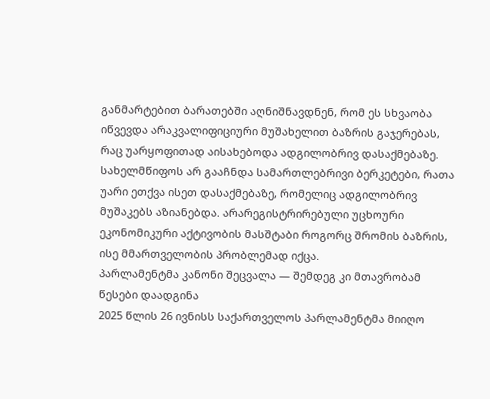განმარტებით ბარათებში აღნიშნავდნენ, რომ ეს სხვაობა იწვევდა არაკვალიფიციური მუშახელით ბაზრის გაჯერებას, რაც უარყოფითად აისახებოდა ადგილობრივ დასაქმებაზე. სახელმწიფოს არ გააჩნდა სამართლებრივი ბერკეტები, რათა უარი ეთქვა ისეთ დასაქმებაზე, რომელიც ადგილობრივ მუშაკებს აზიანებდა. არარეგისტრირებული უცხოური ეკონომიკური აქტივობის მასშტაბი როგორც შრომის ბაზრის, ისე მმართველობის პრობლემად იქცა.
პარლამენტმა კანონი შეცვალა — შემდეგ კი მთავრობამ წესები დაადგინა
2025 წლის 26 ივნისს საქართველოს პარლამენტმა მიიღო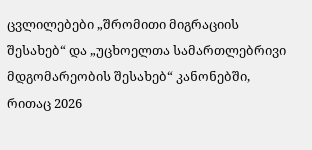ცვლილებები „შრომითი მიგრაციის შესახებ“ და „უცხოელთა სამართლებრივი მდგომარეობის შესახებ“ კანონებში, რითაც 2026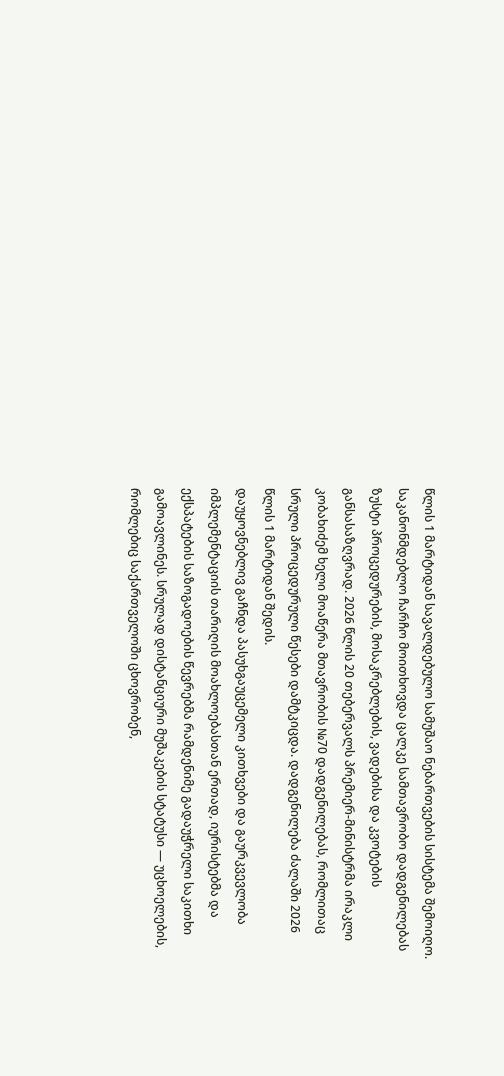წლის 1 მარტიდან სავალდებულო სამუშაო ნებართვების სისტემა შემოიღო. საკანონმდებლო ჩარჩო მოითხოვდა ცალკე სამთავრობო დადგენილებას ზუსტი პროცედურების, მოსაკრებლების, ვადებისა და კვოტების განსასაზღვრად. 2026 წლის 20 თებერვალს პრემიერ-მინისტრმა ირაკლი კობახიძემ ხელი მოაწერა მთავრობის №70 დადგენილებას, რომლითაც სრული პროცედურული წესები დამტკიცდა. დადგენილება ძალაში 2026 წლის 1 მარტიდან შედის.
დაუყოვნებლივ გაჩნდა პასუხგაუცემელი კითხვები და გაურკვევლობა
იმპლემენტაციის თარიღის მოახლოებასთან ერთად, იურისტებმა და ექსპატების საზოგადოების წევრებმა რამდენიმე გადაუჭრელი საკითხი გამოავლინეს. სრულად დისტანციური მუშაკების სტატუსი — უცხოელების, რომლებიც საქართველოში ცხოვრობენ,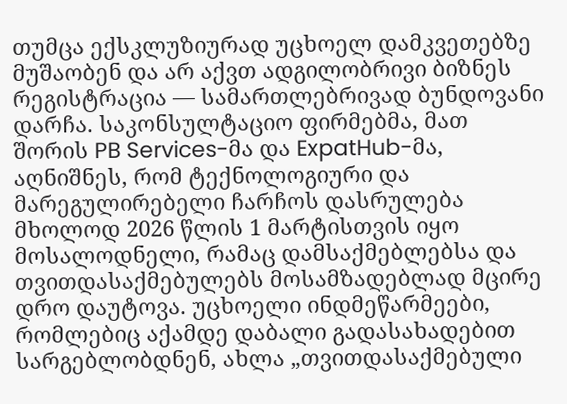თუმცა ექსკლუზიურად უცხოელ დამკვეთებზე მუშაობენ და არ აქვთ ადგილობრივი ბიზნეს რეგისტრაცია — სამართლებრივად ბუნდოვანი დარჩა. საკონსულტაციო ფირმებმა, მათ შორის PB Services-მა და ExpatHub-მა, აღნიშნეს, რომ ტექნოლოგიური და მარეგულირებელი ჩარჩოს დასრულება მხოლოდ 2026 წლის 1 მარტისთვის იყო მოსალოდნელი, რამაც დამსაქმებლებსა და თვითდასაქმებულებს მოსამზადებლად მცირე დრო დაუტოვა. უცხოელი ინდმეწარმეები, რომლებიც აქამდე დაბალი გადასახადებით სარგებლობდნენ, ახლა „თვითდასაქმებული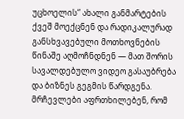უცხოელის“ ახალი განმარტების ქვეშ მოექცნენ და რადიკალურად განსხვავებული მოთხოვნების წინაშე აღმოჩნდნენ — მათ შორის სავალდებულო ვიდეო გასაუბრება და ბიზნეს გეგმის წარდგენა. მრჩევლები აფრთხილებენ, რომ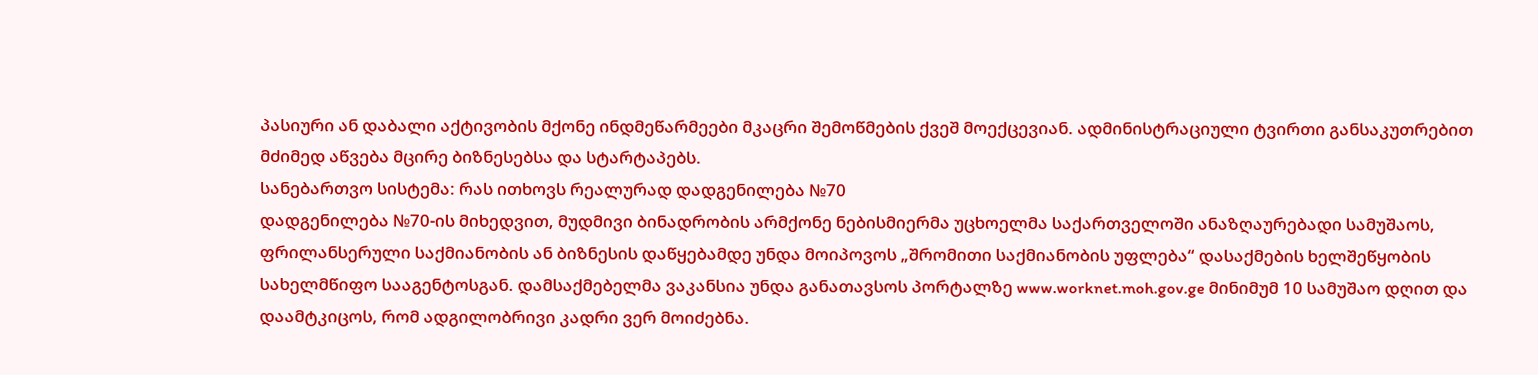პასიური ან დაბალი აქტივობის მქონე ინდმეწარმეები მკაცრი შემოწმების ქვეშ მოექცევიან. ადმინისტრაციული ტვირთი განსაკუთრებით მძიმედ აწვება მცირე ბიზნესებსა და სტარტაპებს.
სანებართვო სისტემა: რას ითხოვს რეალურად დადგენილება №70
დადგენილება №70-ის მიხედვით, მუდმივი ბინადრობის არმქონე ნებისმიერმა უცხოელმა საქართველოში ანაზღაურებადი სამუშაოს, ფრილანსერული საქმიანობის ან ბიზნესის დაწყებამდე უნდა მოიპოვოს „შრომითი საქმიანობის უფლება“ დასაქმების ხელშეწყობის სახელმწიფო სააგენტოსგან. დამსაქმებელმა ვაკანსია უნდა განათავსოს პორტალზე www.worknet.moh.gov.ge მინიმუმ 10 სამუშაო დღით და დაამტკიცოს, რომ ადგილობრივი კადრი ვერ მოიძებნა.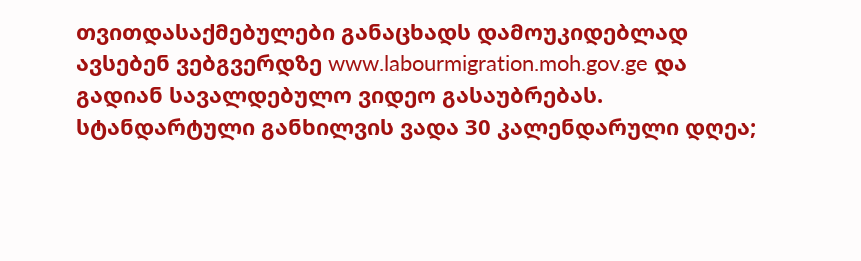თვითდასაქმებულები განაცხადს დამოუკიდებლად ავსებენ ვებგვერდზე www.labourmigration.moh.gov.ge და გადიან სავალდებულო ვიდეო გასაუბრებას. სტანდარტული განხილვის ვადა 30 კალენდარული დღეა;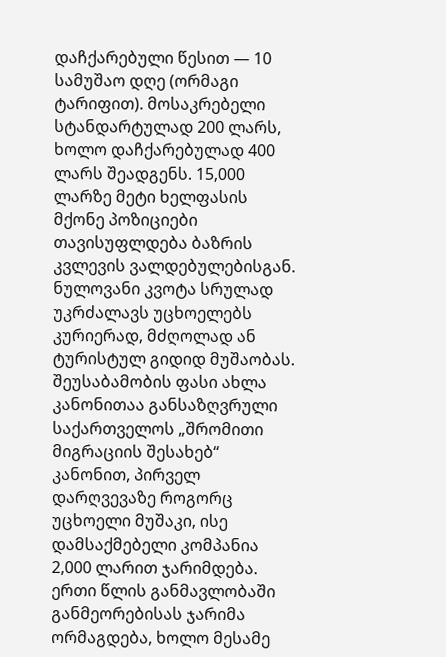დაჩქარებული წესით — 10 სამუშაო დღე (ორმაგი ტარიფით). მოსაკრებელი სტანდარტულად 200 ლარს, ხოლო დაჩქარებულად 400 ლარს შეადგენს. 15,000 ლარზე მეტი ხელფასის მქონე პოზიციები თავისუფლდება ბაზრის კვლევის ვალდებულებისგან. ნულოვანი კვოტა სრულად უკრძალავს უცხოელებს კურიერად, მძღოლად ან ტურისტულ გიდიდ მუშაობას.
შეუსაბამობის ფასი ახლა კანონითაა განსაზღვრული
საქართველოს „შრომითი მიგრაციის შესახებ“ კანონით, პირველ დარღვევაზე როგორც უცხოელი მუშაკი, ისე დამსაქმებელი კომპანია 2,000 ლარით ჯარიმდება. ერთი წლის განმავლობაში განმეორებისას ჯარიმა ორმაგდება, ხოლო მესამე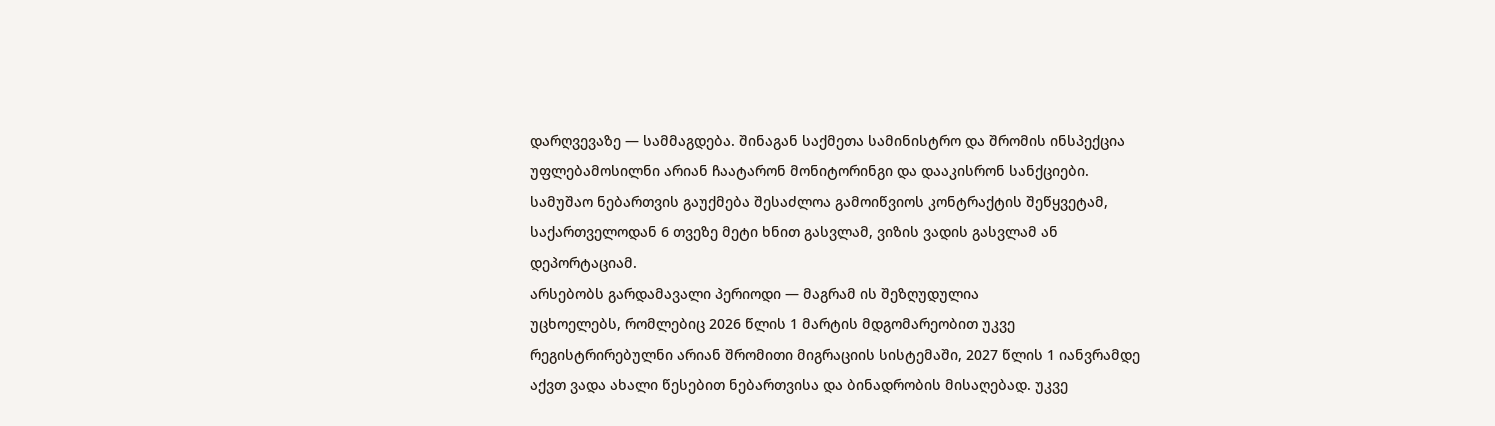დარღვევაზე — სამმაგდება. შინაგან საქმეთა სამინისტრო და შრომის ინსპექცია უფლებამოსილნი არიან ჩაატარონ მონიტორინგი და დააკისრონ სანქციები. სამუშაო ნებართვის გაუქმება შესაძლოა გამოიწვიოს კონტრაქტის შეწყვეტამ, საქართველოდან 6 თვეზე მეტი ხნით გასვლამ, ვიზის ვადის გასვლამ ან დეპორტაციამ.
არსებობს გარდამავალი პერიოდი — მაგრამ ის შეზღუდულია
უცხოელებს, რომლებიც 2026 წლის 1 მარტის მდგომარეობით უკვე რეგისტრირებულნი არიან შრომითი მიგრაციის სისტემაში, 2027 წლის 1 იანვრამდე აქვთ ვადა ახალი წესებით ნებართვისა და ბინადრობის მისაღებად. უკვე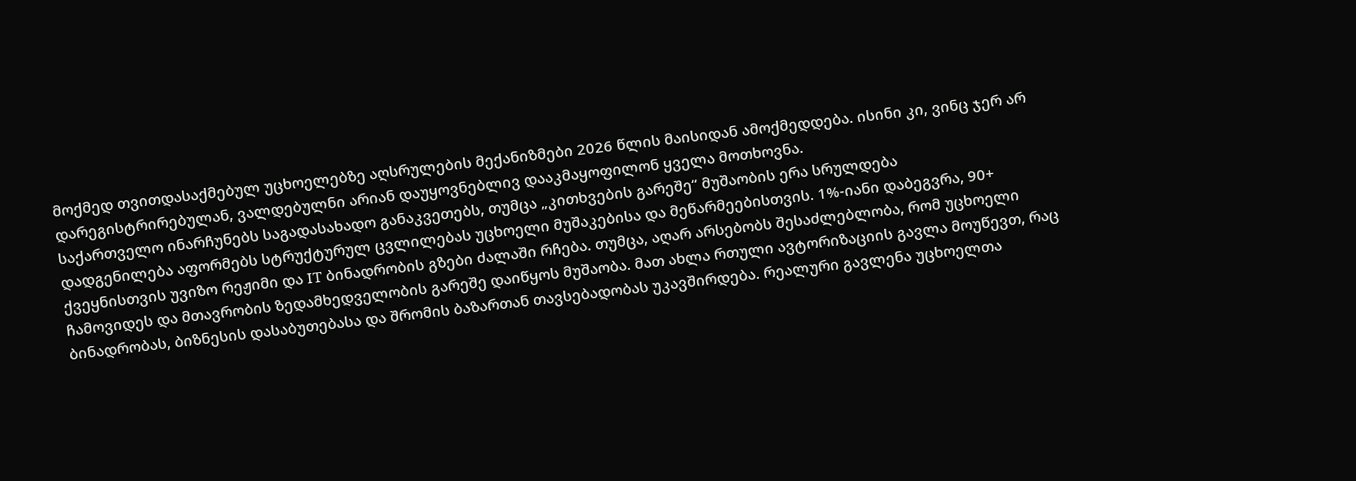მოქმედ თვითდასაქმებულ უცხოელებზე აღსრულების მექანიზმები 2026 წლის მაისიდან ამოქმედდება. ისინი კი, ვინც ჯერ არ დარეგისტრირებულან, ვალდებულნი არიან დაუყოვნებლივ დააკმაყოფილონ ყველა მოთხოვნა.
საქართველო ინარჩუნებს საგადასახადო განაკვეთებს, თუმცა „კითხვების გარეშე“ მუშაობის ერა სრულდება
დადგენილება აფორმებს სტრუქტურულ ცვლილებას უცხოელი მუშაკებისა და მეწარმეებისთვის. 1%-იანი დაბეგვრა, 90+ ქვეყნისთვის უვიზო რეჟიმი და IT ბინადრობის გზები ძალაში რჩება. თუმცა, აღარ არსებობს შესაძლებლობა, რომ უცხოელი ჩამოვიდეს და მთავრობის ზედამხედველობის გარეშე დაიწყოს მუშაობა. მათ ახლა რთული ავტორიზაციის გავლა მოუწევთ, რაც ბინადრობას, ბიზნესის დასაბუთებასა და შრომის ბაზართან თავსებადობას უკავშირდება. რეალური გავლენა უცხოელთა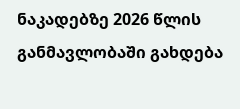ნაკადებზე 2026 წლის განმავლობაში გახდება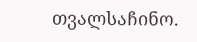თვალსაჩინო.